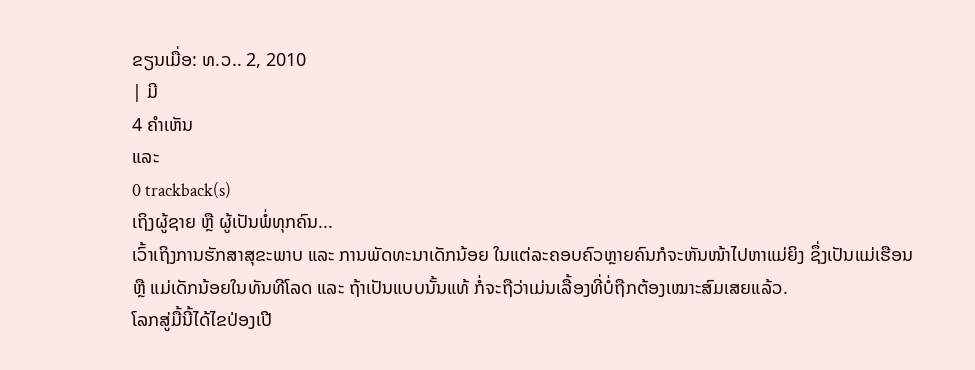ຂຽນເມື່ອ: ທ.ວ.. 2, 2010
| ມີ
4 ຄຳເຫັນ
ແລະ
0 trackback(s)
ເຖິງຜູ້ຊາຍ ຫຼື ຜູ້ເປັນພໍ່ທຸກຄົນ...
ເວົ້າເຖິງການຮັກສາສຸຂະພາບ ແລະ ການພັດທະນາເດັກນ້ອຍ ໃນແຕ່ລະຄອບຄົວຫຼາຍຄົນກໍຈະຫັນໜ້າໄປຫາແມ່ຍິງ ຊຶ່ງເປັນແມ່ເຮືອນ ຫຼື ແມ່ເດັກນ້ອຍໃນທັນທີໂລດ ແລະ ຖ້າເປັນແບບນັ້ນແທ້ ກໍ່ຈະຖືວ່າເມ່ນເລື້ອງທີ່ບໍ່ຖືກຕ້ອງເໝາະສົມເສຍແລ້ວ.
ໂລກສູ່ມື້ນີ້ໄດ້ໄຂປ່ອງເປີ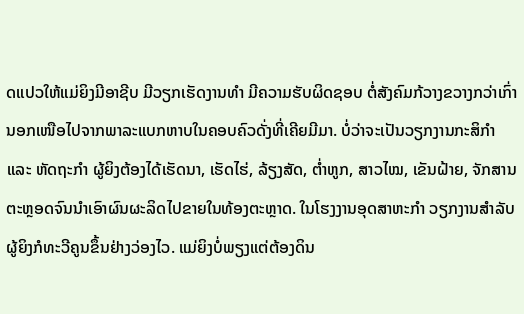ດແປວໃຫ້ແມ່ຍິງມີອາຊີບ ມີວຽກເຮັດງານທຳ ມີຄວາມຮັບຜິດຊອບ ຕໍ່ສັງຄົມກ້ວາງຂວາງກວ່າເກົ່າ ນອກເໜືອໄປຈາກພາລະແບກຫາບໃນຄອບຄົວດັ່ງທີ່ເຄີຍມີມາ. ບໍ່ວ່າຈະເປັນວຽກງານກະສິກຳ ແລະ ຫັດຖະກຳ ຜູ້ຍິງຕ້ອງໄດ້ເຮັດນາ, ເຮັດໄຮ່, ລ້ຽງສັດ, ຕ່ຳຫູກ, ສາວໄໝ, ເຂັນຝ້າຍ, ຈັກສານ ຕະຫຼອດຈົນນຳເອົາຜົນຜະລິດໄປຂາຍໃນທ້ອງຕະຫຼາດ. ໃນໂຮງງານອຸດສາຫະກຳ ວຽກງານສຳລັບຜູ້ຍິງກໍທະວີຄູນຂຶ້ນຢ່າງວ່ອງໄວ. ແມ່ຍິງບໍ່ພຽງແຕ່ຕ້ອງດິນ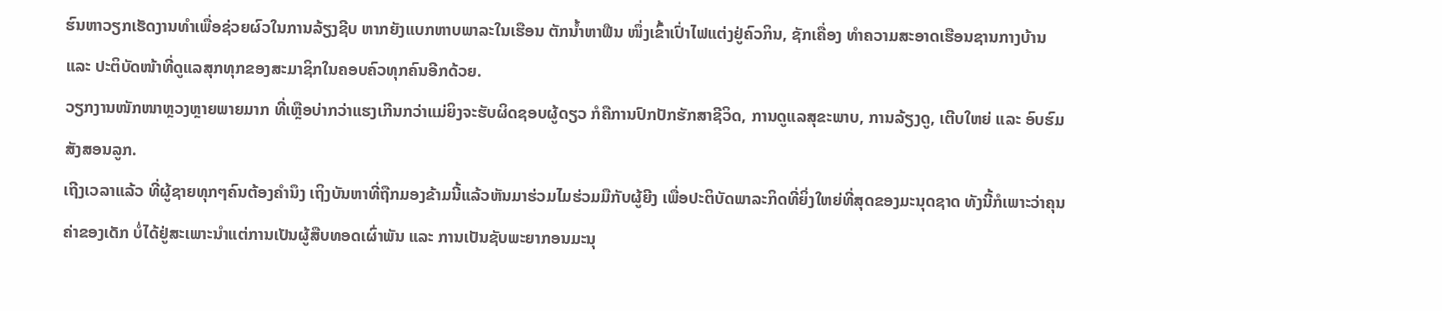ຮົນຫາວຽກເຮັດງານທຳເພື່ອຊ່ວຍຜົວໃນການລ້ຽງຊີບ ຫາກຍັງແບກຫາບພາລະໃນເຮືອນ ຕັກນ້ຳຫາຟືນ ໜຶ່ງເຂົ້າເປົ່າໄຟແຕ່ງຢູ່ຄົວກິນ, ຊັກເຄື່ອງ ທຳຄວາມສະອາດເຮືອນຊານກາງບ້ານ ແລະ ປະຕິບັດໜ້າທີ່ດູແລສຸກທຸກຂອງສະມາຊິກໃນຄອບຄົວທຸກຄົນອີກດ້ວຍ.
ວຽກງານໜັກໜາຫຼວງຫຼາຍພາຍມາກ ທີ່ເຫຼືອບ່າກວ່າແຮງເກີນກວ່າແມ່ຍິງຈະຮັບຜິດຊອບຜູ້ດຽວ ກໍຄືການປົກປັກຮັກສາຊີວິດ, ການດູແລສຸຂະພາບ, ການລ້ຽງດູ, ເຕີບໃຫຍ່ ແລະ ອົບຮົມສັງສອນລູກ.
ເຖີງເວລາແລ້ວ ທີ່ຜູ້ຊາຍທຸກໆຄົນຕ້ອງຄຳນຶງ ເຖິງບັນຫາທີ່ຖືກມອງຂ້າມນີ້ແລ້ວຫັນມາຮ່ວມໄມຮ່ວມມືກັບຜູ້ຍີງ ເພື່ອປະຕິບັດພາລະກິດທີ່ຍິ່ງໃຫຍ່ທີ່ສຸດຂອງມະນຸດຊາດ ທັງນີ້ກໍເພາະວ່າຄຸນຄ່າຂອງເດັກ ບໍ່ໄດ້ຢູ່ສະເພາະນຳແຕ່ການເປັນຜູ້ສືບທອດເຜົ່າພັນ ແລະ ການເປັນຊັບພະຍາກອນມະນຸ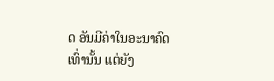ດ ອັນມີຄ່າໃນອະນາຄົດເທົ່ານັ້ນ ແຕ່ຍັງ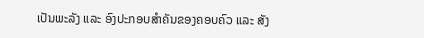ເປັນພະລັງ ແລະ ອົງປະກອບສຳຄັນຂອງຄອບຄົວ ແລະ ສັງ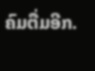ຄົມຕື່ມອີກ.